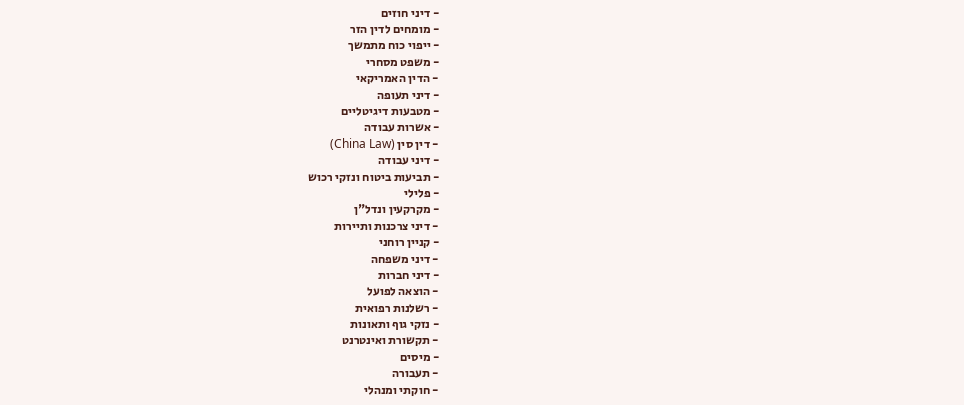- דיני חוזים
- מומחים לדין הזר
- ייפוי כוח מתמשך
- משפט מסחרי
- הדין האמריקאי
- דיני תעופה
- מטבעות דיגיטליים
- אשרות עבודה
- דין סין (China Law)
- דיני עבודה
- תביעות ביטוח ונזקי רכוש
- פלילי
- מקרקעין ונדל"ן
- דיני צרכנות ותיירות
- קניין רוחני
- דיני משפחה
- דיני חברות
- הוצאה לפועל
- רשלנות רפואית
- נזקי גוף ותאונות
- תקשורת ואינטרנט
- מיסים
- תעבורה
- חוקתי ומנהלי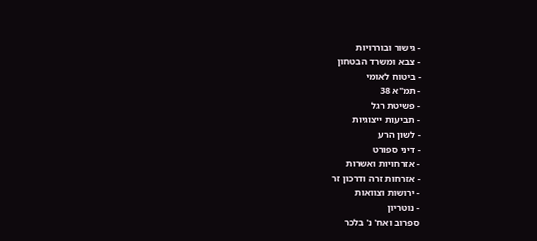- גישור ובוררויות
- צבא ומשרד הבטחון
- ביטוח לאומי
- תמ"א 38
- פשיטת רגל
- תביעות ייצוגיות
- לשון הרע
- דיני ספורט
- אזרחויות ואשרות
- אזרחות זרה ודרכון זר
- ירושות וצוואות
- נוטריון
ספרוב ואח' נ' בלכר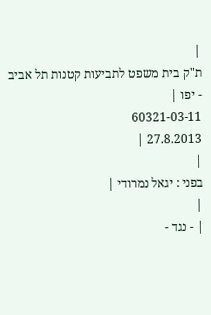|
ת"ק בית משפט לתביעות קטנות תל אביב - יפו |
60321-03-11
27.8.2013 |
|
בפני : יגאל נמרודי |
|
| - נגד -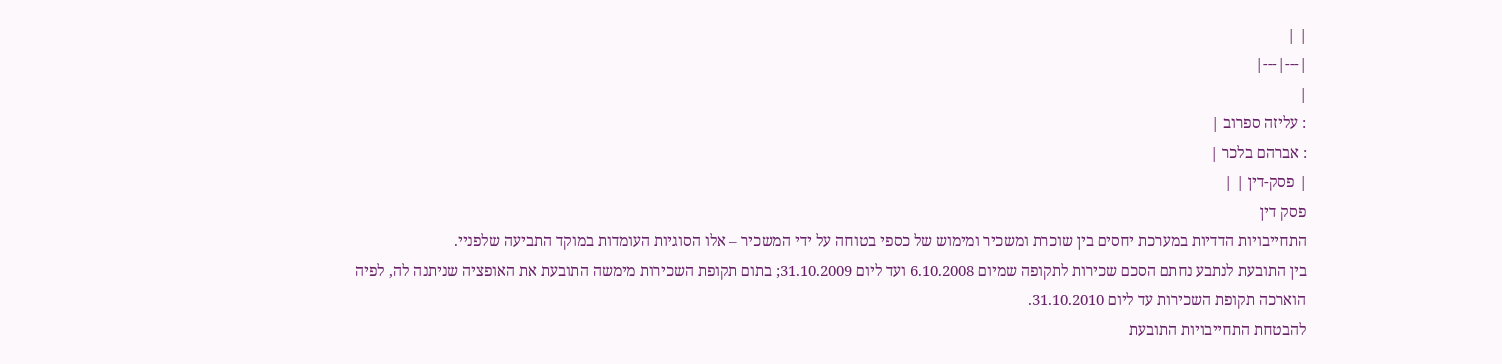| |
|---|---|
|
: עליזה ספרוב |
: אברהם בלכר |
| פסק-דין | |
פסק דין
התחייבויות הדדיות במערכת יחסים בין שוכרת ומשכיר ומימוש של כספי בטוחה על ידי המשכיר – אלו הסוגיות העומדות במוקד התביעה שלפניי.
בין התובעת לנתבע נחתם הסכם שכירות לתקופה שמיום 6.10.2008 ועד ליום 31.10.2009; בתום תקופת השכירות מימשה התובעת את האופציה שניתנה לה, לפיה הוארכה תקופת השכירות עד ליום 31.10.2010.
להבטחת התחייבויות התובעת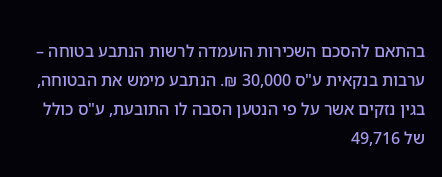בהתאם להסכם השכירות הועמדה לרשות הנתבע בטוחה – ערבות בנקאית ע"ס 30,000 ₪. הנתבע מימש את הבטוחה, בגין נזקים אשר על פי הנטען הסבה לו התובעת, ע"ס כולל של 49,716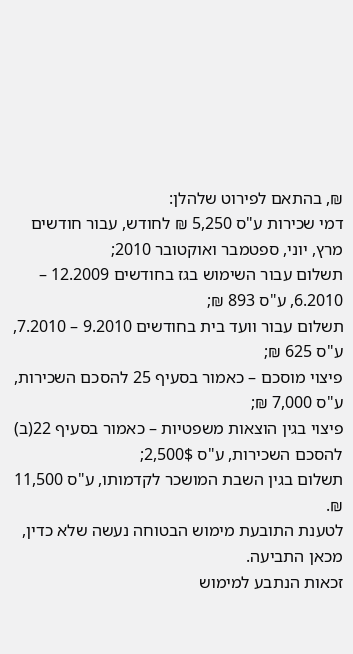₪, בהתאם לפירוט שלהלן:
דמי שכירות ע"ס 5,250 ₪ לחודש, עבור חודשים מרץ, יוני, ספטמבר ואוקטובר 2010;
תשלום עבור השימוש בגז בחודשים 12.2009 – 6.2010, ע"ס 893 ₪;
תשלום עבור וועד בית בחודשים 9.2010 – 7.2010, ע"ס 625 ₪;
פיצוי מוסכם – כאמור בסעיף 25 להסכם השכירות, ע"ס 7,000 ₪;
פיצוי בגין הוצאות משפטיות – כאמור בסעיף 22(ב) להסכם השכירות, ע"ס 2,500$;
תשלום בגין השבת המושכר לקדמותו, ע"ס 11,500 ₪.
לטענת התובעת מימוש הבטוחה נעשה שלא כדין, מכאן התביעה.
זכאות הנתבע למימוש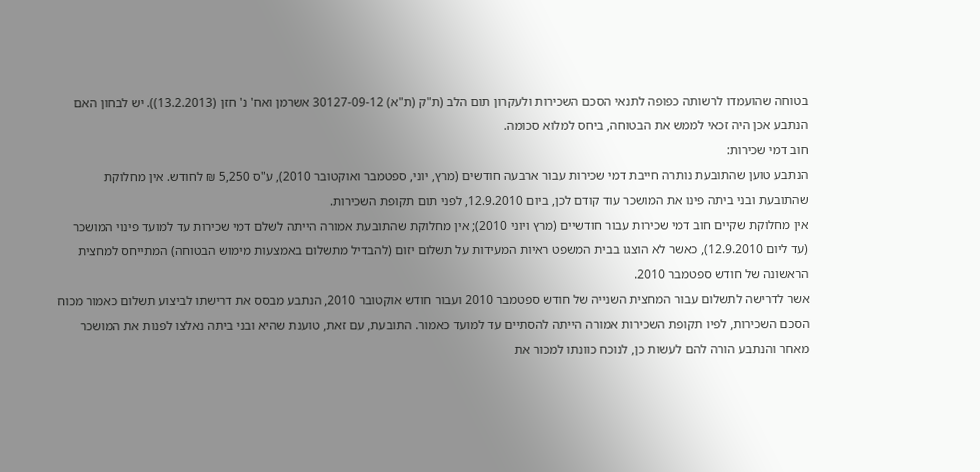בטוחה שהועמדו לרשותה כפופה לתנאי הסכם השכירות ולעקרון תום הלב (ת"ק (ת"א) 30127-09-12 אשרמן ואח' נ' חזן (13.2.2013)). יש לבחון האם הנתבע אכן היה זכאי לממש את הבטוחה, ביחס למלוא סכומה.
חוב דמי שכירות:
הנתבע טוען שהתובעת נותרה חייבת דמי שכירות עבור ארבעה חודשים (מרץ, יוני, ספטמבר ואוקטובר 2010), ע"ס 5,250 ₪ לחודש. אין מחלוקת שהתובעת ובני ביתה פינו את המושכר עוד קודם לכן, ביום 12.9.2010, לפני תום תקופת השכירות.
אין מחלוקת שקיים חוב דמי שכירות עבור חודשיים (מרץ ויוני 2010); אין מחלוקת שהתובעת אמורה הייתה לשלם דמי שכירות עד למועד פינוי המושכר (עד ליום 12.9.2010), כאשר לא הוצגו בבית המשפט ראיות המעידות על תשלום יזום (להבדיל מתשלום באמצעות מימוש הבטוחה) המתייחס למחצית הראשונה של חודש ספטמבר 2010.
אשר לדרישה לתשלום עבור המחצית השנייה של חודש ספטמבר 2010 ועבור חודש אוקטובר 2010, הנתבע מבסס את דרישתו לביצוע תשלום כאמור מכוח הסכם השכירות, לפיו תקופת השכירות אמורה הייתה להסתיים עד למועד כאמור. התובעת, עם זאת, טוענת שהיא ובני ביתה נאלצו לפנות את המושכר מאחר והנתבע הורה להם לעשות כן, לנוכח כוונתו למכור את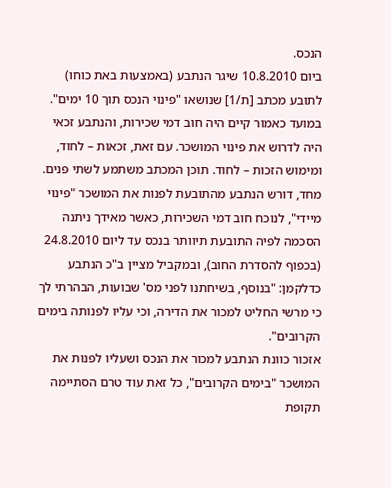הנכס.
ביום 10.8.2010 שיגר הנתבע (באמצעות באת כוחו) לתובע מכתב [ת/1] שנושאו "פינוי הנכס תוך 10 ימים". במועד כאמור קיים היה חוב דמי שכירות, והנתבע זכאי היה לדרוש את פינוי המושכר. עם זאת, זכאות – לחוד, ומימוש הזכות – לחוד. תוכן המכתב משתמע לשתי פנים. מחד, דורש הנתבע מהתובעת לפנות את המושכר "פינוי מיידי", לנוכח חוב דמי השכירות, כאשר מאידך ניתנה הסכמה לפיה התובעת תיוותר בנכס עד ליום 24.8.2010 (בכפוף להסדרת החוב), ובמקביל מציין ב"כ הנתבע כדלקמן: "בנוסף, בשיחתנו לפני מס' שבועות, הבהרתי לך כי מרשי החליט למכור את הדירה, וכי עליו לפנותה בימים הקרובים".
אזכור כוונת הנתבע למכור את הנכס ושעליו לפנות את המושכר "בימים הקרובים", כל זאת עוד טרם הסתיימה תקופת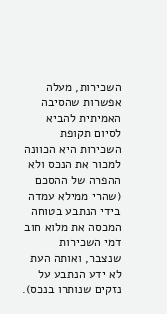השכירות, מעלה אפשרות שהסיבה האמיתית להביא לסיום תקופת השכירות היא הכוונה למכור את הנכס ולא ההפרה של ההסכם (שהרי ממילא עמדה בידי הנתבע בטוחה המכסה את מלוא חוב דמי השכירות שנצבר, ואותה העת לא ידע הנתבע על נזקים שנותרו בנכס).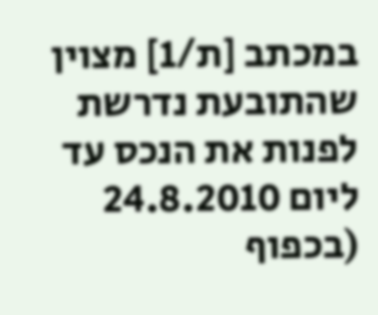במכתב [ת/1] מצוין שהתובעת נדרשת לפנות את הנכס עד ליום 24.8.2010 (בכפוף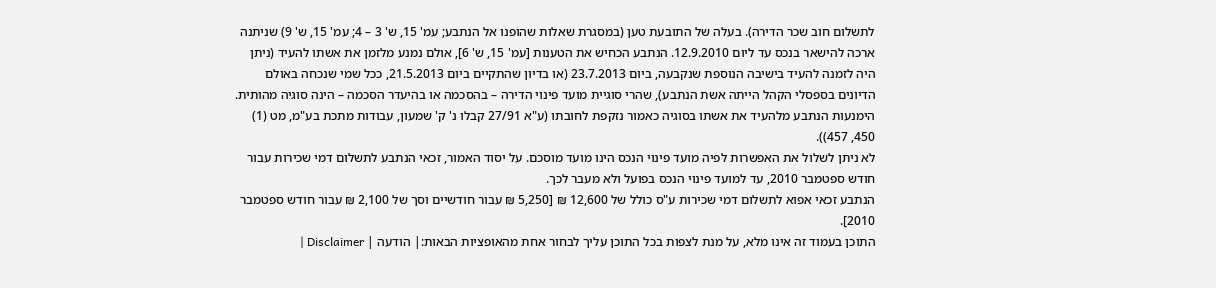לתשלום חוב שכר הדירה). בעלה של התובעת טען (במסגרת שאלות שהופנו אל הנתבע; עמ' 15, ש' 3 – 4; עמ' 15, ש' 9) שניתנה ארכה להישאר בנכס עד ליום 12.9.2010. הנתבע הכחיש את הטענות [עמ' 15, ש' 6], אולם נמנע מלזמן את אשתו להעיד (ניתן היה לזמנה להעיד בישיבה הנוספת שנקבעה, ביום 23.7.2013 (או בדיון שהתקיים ביום 21.5.2013, ככל שמי שנכחה באולם הדיונים בספסלי הקהל הייתה אשת הנתבע), שהרי סוגיית מועד פינוי הדירה – בהסכמה או בהיעדר הסכמה – הינה סוגיה מהותית. הימנעות הנתבע מלהעיד את אשתו בסוגיה כאמור נזקפת לחובתו (ע"א 27/91 קבלו נ' ק' שמעון, עבודות מתכת בע"מ, מט (1) 450, 457)).
לא ניתן לשלול את האפשרות לפיה מועד פינוי הנכס הינו מועד מוסכם. על יסוד האמור, זכאי הנתבע לתשלום דמי שכירות עבור חודש ספטמבר 2010, עד למועד פינוי הנכס בפועל ולא מעבר לכך.
הנתבע זכאי אפוא לתשלום דמי שכירות ע"ס כולל של 12,600 ₪ [5,250 ₪ עבור חודשיים וסך של 2,100 ₪ עבור חודש ספטמבר 2010].
התוכן בעמוד זה אינו מלא, על מנת לצפות בכל התוכן עליך לבחור אחת מהאופציות הבאות:| הודעה | Disclaimer |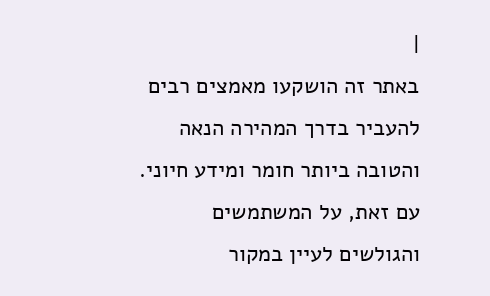|
באתר זה הושקעו מאמצים רבים להעביר בדרך המהירה הנאה והטובה ביותר חומר ומידע חיוני. עם זאת, על המשתמשים והגולשים לעיין במקור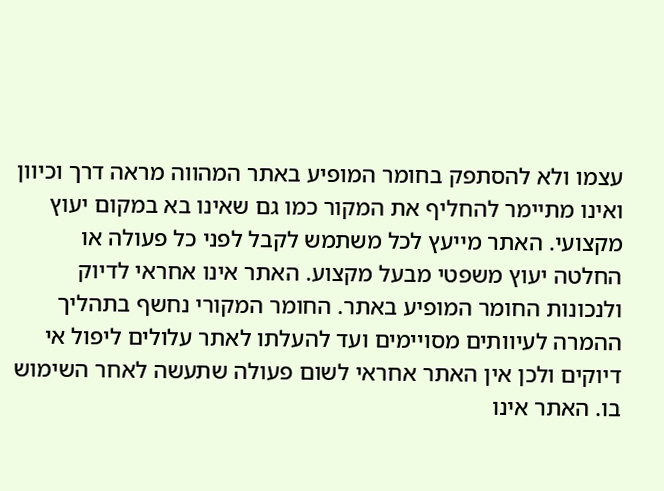עצמו ולא להסתפק בחומר המופיע באתר המהווה מראה דרך וכיוון ואינו מתיימר להחליף את המקור כמו גם שאינו בא במקום יעוץ מקצועי. האתר מייעץ לכל משתמש לקבל לפני כל פעולה או החלטה יעוץ משפטי מבעל מקצוע. האתר אינו אחראי לדיוק ולנכונות החומר המופיע באתר. החומר המקורי נחשף בתהליך ההמרה לעיוותים מסויימים ועד להעלתו לאתר עלולים ליפול אי דיוקים ולכן אין האתר אחראי לשום פעולה שתעשה לאחר השימוש בו. האתר אינו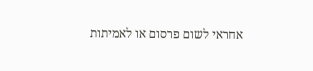אחראי לשום פרסום או לאמיתות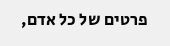פרטים של כל אדם,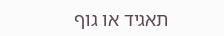תאגיד או גוף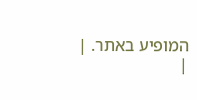המופיע באתר. |
|